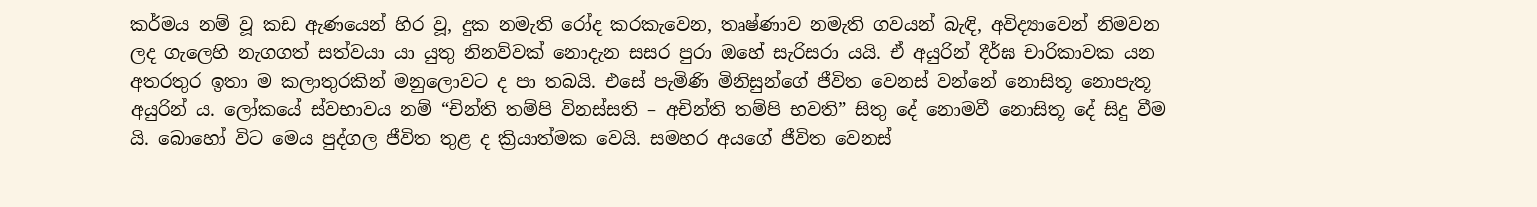කර්මය නම් වූ කඩ ඇණයෙන් හිර වූ, දුක නමැති රෝද කරකැවෙන, තෘෂ්ණාව නමැති ගවයන් බැඳි, අවිද්‍යාවෙන් නිමවන ලද ගැලෙහි නැගගත් සත්වයා යා යුතු නිනව්වක් නොදැන සසර පුරා ඔහේ සැරිසරා යයි. ඒ අයුරින් දීර්ඝ චාරිකාවක යන අතරතුර ඉතා ම කලාතුරකින් මනුලොවට ද පා තබයි. එසේ පැමිණි මිනිසුන්ගේ ජීවිත වෙනස් වන්නේ නොසිතූ නොපැතූ අයුරින් ය. ලෝකයේ ස්වභාවය නම් “චින්ති තම්පි විනස්සති – අචින්ති තම්පි භවති” සිතු දේ නොමවී නොසිතූ දේ සිදු වීම යි. බොහෝ විට මෙය පුද්ගල ජීවිත තුළ ද ක්‍රියාත්මක වෙයි. සමහර අයගේ ජීවිත වෙනස්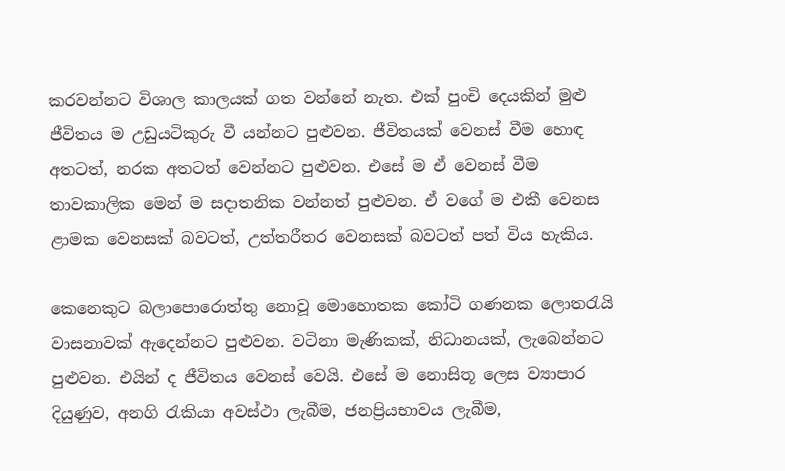කරවන්නට විශාල කාලයක් ගත වන්නේ නැත. එක් පුංචි දෙයකින් මුළු ජීවිතය ම උඩුයටිකුරු වී යන්නට පුළුවන. ජීවිතයක් වෙනස් වීම හොඳ අතටත්, නරක අතටත් වෙන්නට පුළුවන. එසේ ම ඒ වෙනස් වීම තාවකාලික මෙන් ම සදාතනික වන්නත් පුළුවන. ඒ වගේ ම එකී වෙනස ළාමක වෙනසක් බවටත්, උත්තරීතර වෙනසක් බවටත් පත් විය හැකිය.

කෙනෙකුට බලාපොරොත්තු නොවූ මොහොතක කෝටි ගණනක ලොතරැයි වාසනාවක් ඇදෙන්නට පුළුවන. වටිනා මැණිකක්, නිධානයක්, ලැබෙන්නට පුළුවන. එයින් ද ජීවිතය වෙනස් වෙයි. එසේ ම නොසිතූ ලෙස ව්‍යාපාර දියුණුව, අනගි රැකියා අවස්ථා ලැබීම, ජනප්‍රියභාවය ලැබීම,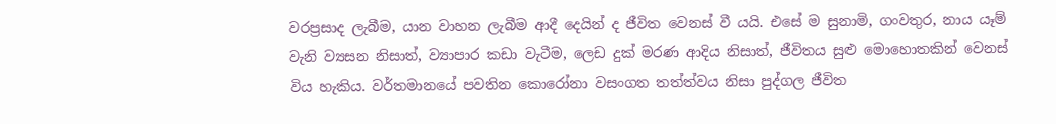වරප්‍රසාද ලැබීම, යාන වාහන ලැබීම ආදී දෙයින් ද ජීවිත වෙනස් වී යයි. එසේ ම සුනාමි, ගංවතුර, නාය යෑම් වැනි ව්‍යසන නිසාත්, ව්‍යාපාර කඩා වැටීම, ලෙඩ දුක් මරණ ආදිය නිසාත්, ජීවිතය සුළු මොහොතකින් වෙනස් විය හැකිය. වර්තමානයේ පවතින කොරෝනා වසංගත තත්ත්වය නිසා පුද්ගල ජීවිත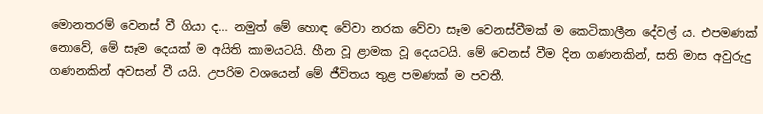මොනතරම් වෙනස් වී ගියා ද… නමුත් මේ හොඳ වේවා නරක වේවා සෑම වෙනස්වීමක් ම කෙටිකාලීන දේවල් ය. එපමණක් නොවේ, මේ සෑම දෙයක් ම අයිති කාමයටයි. හීන වූ ළාමක වූ දෙයටයි. මේ වෙනස් වීම දින ගණනකින්, සති මාස අවුරුදු ගණනකින් අවසන් වී යයි. උපරිම වශයෙන් මේ ජීවිතය තුළ පමණක් ම පවතී.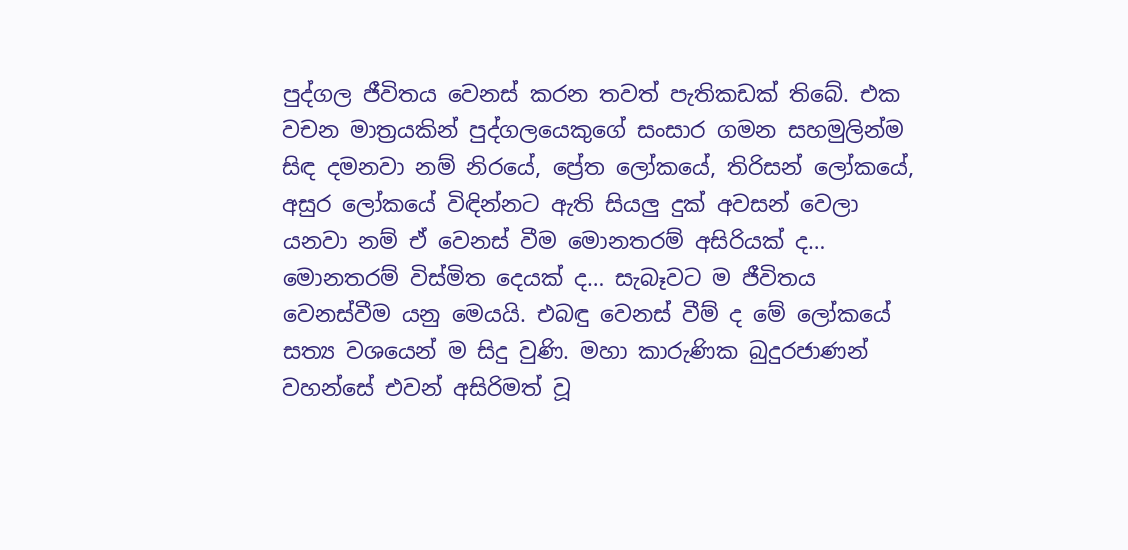පුද්ගල ජීවිතය වෙනස් කරන තවත් පැතිකඩක් තිබේ. එක වචන මාත්‍රයකින් පුද්ගලයෙකුගේ සංසාර ගමන සහමුලින්ම සිඳ දමනවා නම් නිරයේ, ප්‍රේත ලෝකයේ, තිරිසන් ලෝකයේ, අසුර ලෝකයේ විඳින්නට ඇති සියලු දුක් අවසන් වෙලා යනවා නම් ඒ වෙනස් වීම මොනතරම් අසිරියක් ද… මොනතරම් විස්මිත දෙයක් ද… සැබෑවට ම ජීවිතය වෙනස්වීම යනු මෙයයි. එබඳු වෙනස් වීම් ද මේ ලෝකයේ සත්‍ය වශයෙන් ම සිදු වුණි. මහා කාරුණික බුදුරජාණන් වහන්සේ එවන් අසිරිමත් වූ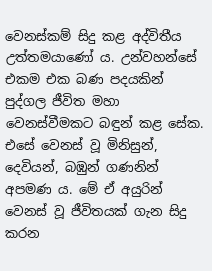වෙනස්කම් සිදු කළ අද්විතීය උත්තමයාණෝ ය. උන්වහන්සේ එකම එක බණ පදයකින් පුද්ගල ජීවිත මහා වෙනස්වීමකට බඳුන් කළ සේක. එසේ වෙනස් වූ මිනිසුන්, දෙවියන්, බඹුන් ගණනින් අපමණ ය. මේ ඒ අයුරින් වෙනස් වූ ජීවිතයක් ගැන සිදු කරන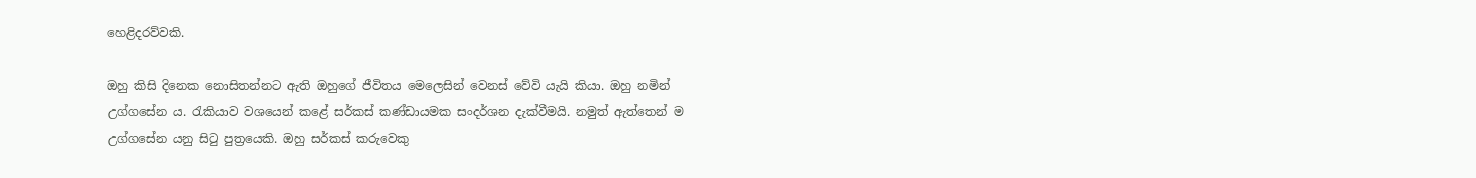හෙළිදරව්වකි.

ඔහු කිසි දිනෙක නොසිතන්නට ඇති ඔහුගේ ජීවිතය මෙලෙසින් වෙනස් වේවි යැයි කියා. ඔහු නමින් උග්ගසේන ය. රැකියාව වශයෙන් කළේ සර්කස් කණ්ඩායමක සංදර්ශන දැක්වීමයි. නමුත් ඇත්තෙන් ම උග්ගසේන යනු සිටු පුත්‍රයෙකි. ඔහු සර්කස් කරුවෙකු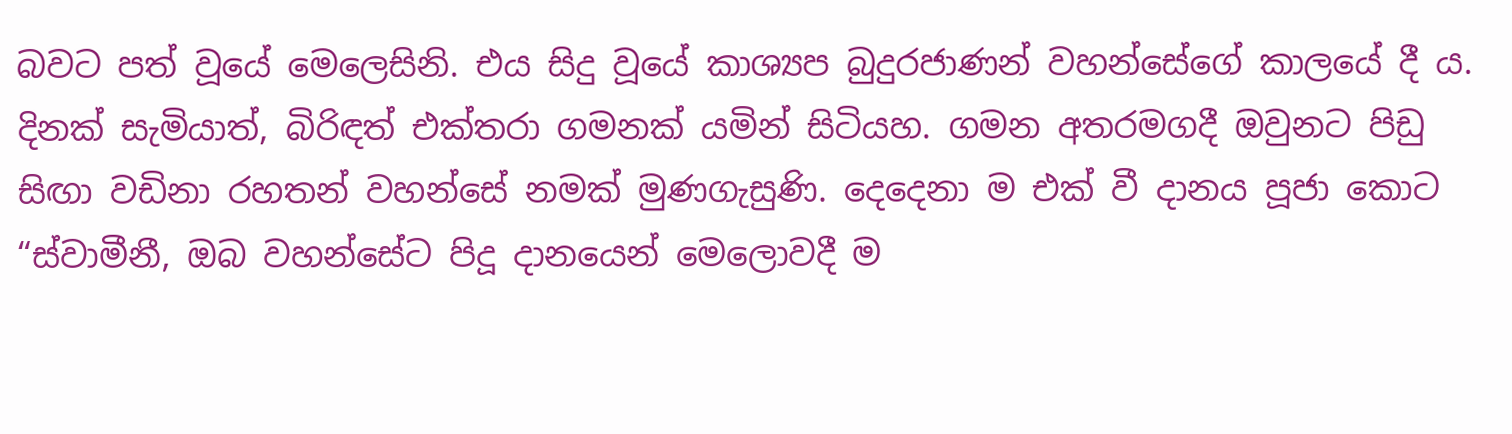බවට පත් වූයේ මෙලෙසිනි. එය සිදු වූයේ කාශ්‍යප බුදුරජාණන් වහන්සේගේ කාලයේ දී ය. දිනක් සැමියාත්, බිරිඳත් එක්තරා ගමනක් යමින් සිටියහ. ගමන අතරමගදී ඔවුනට පිඩු සිඟා වඩිනා රහතන් වහන්සේ නමක් මුණගැසුණි. දෙදෙනා ම එක් වී දානය පූජා කොට “ස්වාමීනී, ඔබ වහන්සේට පිදූ දානයෙන් මෙලොවදී ම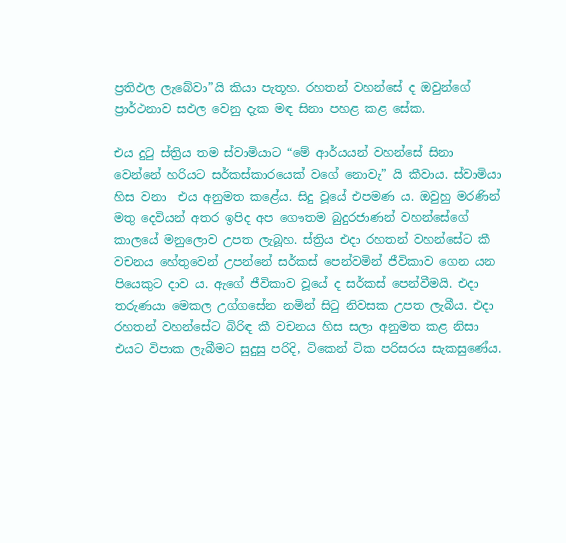ප්‍රතිඵල ලැබේවා”යි කියා පැතූහ. රහතන් වහන්සේ ද ඔවුන්ගේ ප්‍රාර්ථනාව සඵල වෙනු දැක මඳ සිනා පහළ කළ සේක.

එය දුටු ස්ත්‍රිය තම ස්වාමියාට “මේ ආර්යයන් වහන්සේ සිනා වෙන්නේ හරියට සර්කස්කාරයෙක් වගේ නොවැ” යි කීවාය. ස්වාමියා හිස වනා  එය අනුමත කළේය. සිදු වූයේ එපමණ ය. ඔවුහු මරණින් මතු දෙවියන් අතර ඉපිද අප ගෞතම බුදුරජාණන් වහන්සේගේ කාලයේ මනුලොව උපත ලැබූහ. ස්ත්‍රිය එදා රහතන් වහන්සේට කී වචනය හේතුවෙන් උපන්නේ සර්කස් පෙන්වමින් ජීවිකාව ගෙන යන පියෙකුට දාව ය. ඇගේ ජීවිකාව වූයේ ද සර්කස් පෙන්වීමයි. එදා තරුණයා මෙකල උග්ගසේන නමින් සිටු නිවසක උපත ලැබීය. එදා රහතන් වහන්සේට බිරිඳ කී වචනය හිස සලා අනුමත කළ නිසා එයට විපාක ලැබීමට සුදුසු පරිදි, ටිකෙන් ටික පරිසරය සැකසුණේය.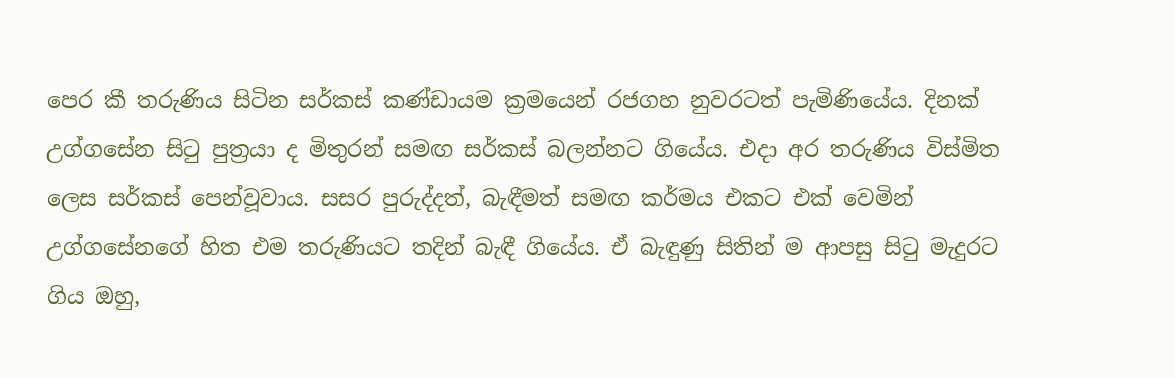පෙර කී තරුණිය සිටින සර්කස් කණ්ඩායම ක්‍රමයෙන් රජගහ නුවරටත් පැමිණියේය. දිනක් උග්ගසේන සිටු පුත්‍රයා ද මිතුරන් සමඟ සර්කස් බලන්නට ගියේය. එදා අර තරුණිය විස්මිත ලෙස සර්කස් පෙන්වූවාය. සසර පුරුද්දත්, බැඳීමත් සමඟ කර්මය එකට එක් වෙමින් උග්ගසේනගේ හිත එම තරුණියට තදින් බැඳී ගියේය. ඒ බැඳුණු සිතින් ම ආපසු සිටු මැදුරට ගිය ඔහු,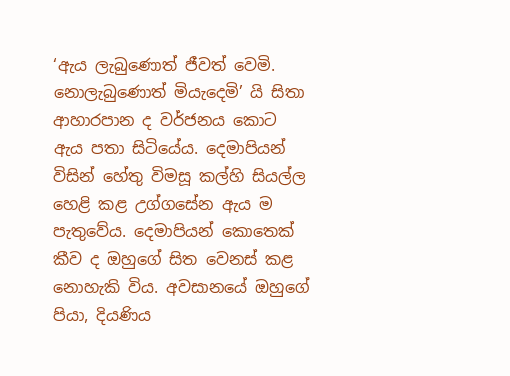‘ඇය ලැබුණොත් ජීවත් වෙමි. නොලැබුණොත් මියැදෙමි’ යි සිතා ආහාරපාන ද වර්ජනය කොට ඇය පතා සිටියේය. දෙමාපියන් විසින් හේතු විමසූ කල්හි සියල්ල හෙළි කළ උග්ගසේන ඇය ම පැතුවේය. දෙමාපියන් කොතෙක් කීව ද ඔහුගේ සිත වෙනස් කළ නොහැකි විය. අවසානයේ ඔහුගේ පියා, දියණිය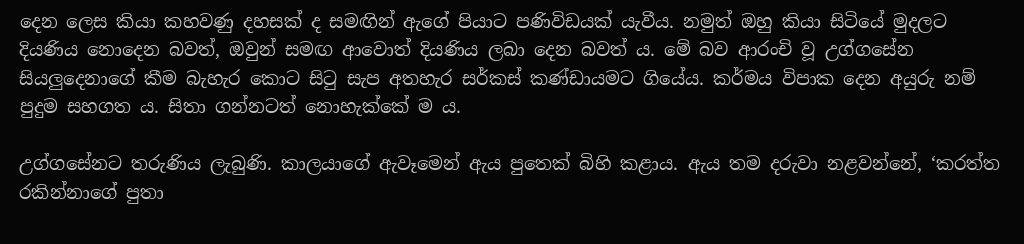දෙන ලෙස කියා කහවණු දහසක් ද සමඟින් ඇගේ පියාට පණිවිඩයක් යැවීය. නමුත් ඔහු කියා සිටියේ මුදලට දියණිය නොදෙන බවත්, ඔවුන් සමඟ ආවොත් දියණිය ලබා දෙන බවත් ය. මේ බව ආරංචි වූ උග්ගසේන සියලුදෙනාගේ කීම බැහැර කොට සිටු සැප අතහැර සර්කස් කණ්ඩායමට ගියේය. කර්මය විපාක දෙන අයුරු නම් පුදුම සහගත ය. සිතා ගන්නටත් නොහැක්කේ ම ය.

උග්ගසේනට තරුණිය ලැබුණි. කාලයාගේ ඇවෑමෙන් ඇය පුතෙක් බිහි කළාය. ඇය තම දරුවා නළවන්නේ, ‘කරත්ත රකින්නාගේ පුතා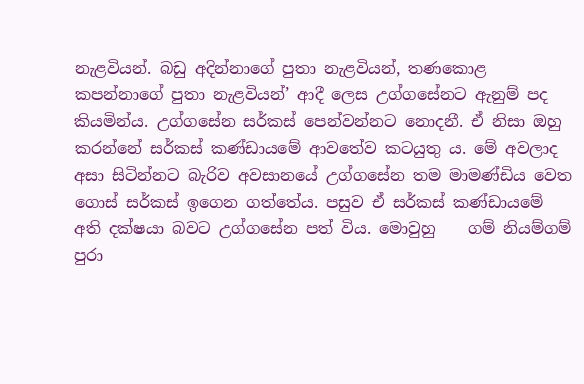නැළවියන්. බඩු අදින්නාගේ පුතා නැළවියන්, තණකොළ කපන්නාගේ පුතා නැළවියන්’ ආදී ලෙස උග්ගසේනට ඇනුම් පද කියමින්ය. උග්ගසේන සර්කස් පෙන්වන්නට නොදනී. ඒ නිසා ඔහු කරන්නේ සර්කස් කණ්ඩායමේ ආවතේව කටයුතු ය. මේ අවලාද අසා සිටින්නට බැරිව අවසානයේ උග්ගසේන තම මාමණ්ඩිය වෙත ගොස් සර්කස් ඉගෙන ගත්තේය. පසුව ඒ සර්කස් කණ්ඩායමේ අති දක්ෂයා බවට උග්ගසේන පත් විය. මොවුහු    ගම් නියම්ගම් පුරා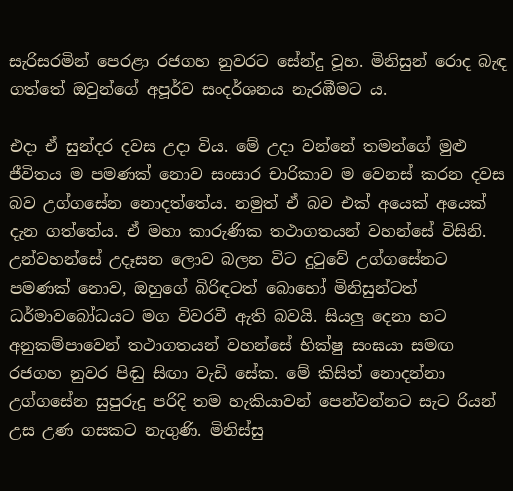සැරිසරමින් පෙරළා රජගහ නුවරට සේන්දු වූහ. මිනිසුන් රොද බැඳ ගත්තේ ඔවුන්ගේ අපූර්ව සංදර්ශනය නැරඹීමට ය.

එදා ඒ සුන්දර දවස උදා විය. මේ උදා වන්නේ තමන්ගේ මුළු ජීවිතය ම පමණක් නොව සංසාර චාරිකාව ම වෙනස් කරන දවස බව උග්ගසේන නොදත්තේය. නමුත් ඒ බව එක් අයෙක් අයෙක් දැන ගත්තේය. ඒ මහා කාරුණික තථාගතයන් වහන්සේ විසිනි. උන්වහන්සේ උදෑසන ලොව බලන විට දුටුවේ උග්ගසේනට පමණක් නොව, ඔහුගේ බිරිඳටත් බොහෝ මිනිසුන්ටත් ධර්මාවබෝධයට මග විවරවී ඇති බවයි. සියලු දෙනා හට අනුකම්පාවෙන් තථාගතයන් වහන්සේ භික්ෂු සංඝයා සමඟ රජගහ නුවර පිඬු සිඟා වැඩි සේක. මේ කිසිත් නොදන්නා උග්ගසේන සුපුරුදු පරිදි තම හැකියාවන් පෙන්වන්නට සැට රියන් උස උණ ගසකට නැගුණි. මිනිස්සු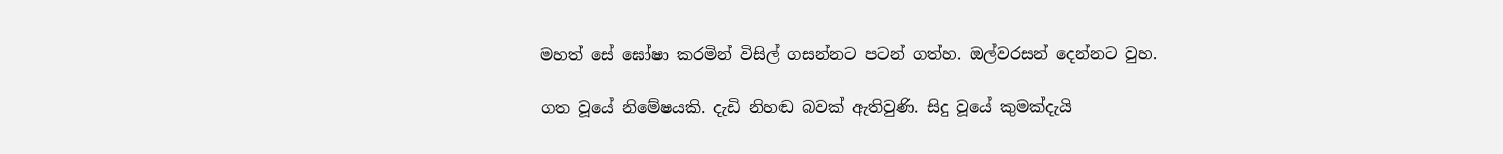මහත් සේ ඝෝෂා කරමින් විසිල් ගසන්නට පටන් ගත්හ. ඔල්වරසන් දෙන්නට වුහ.

ගත වූයේ නිමේෂයකි. දැඩි නිහඬ බවක් ඇතිවුණි. සිදු වූයේ කුමක්දැයි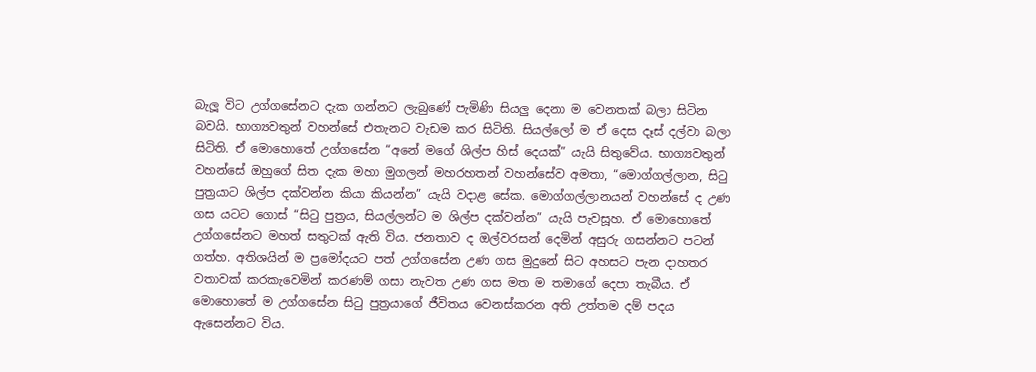බැලූ විට උග්ගසේනට දැක ගන්නට ලැබුණේ පැමිණි සියලු දෙනා ම වෙනතක් බලා සිටින බවයි. භාග්‍යවතුන් වහන්සේ එතැනට වැඩම කර සිටිති. සියල්ලෝ ම ඒ දෙස දෑස් දල්වා බලා සිටිති. ඒ මොහොතේ උග්ගසේන “අනේ මගේ ශිල්ප හිස් දෙයක්” යැයි සිතුවේය. භාග්‍යවතුන් වහන්සේ ඔහුගේ සිත දැක මහා මුගලන් මහරහතන් වහන්සේව අමතා, “මොග්ගල්ලාන, සිටු පුත්‍රයාට ශිල්ප දක්වන්න කියා කියන්න” යැයි වදාළ සේක. මොග්ගල්ලානයන් වහන්සේ ද උණ ගස යටට ගොස් “සිටු පුත්‍රය, සියල්ලන්ට ම ශිල්ප දක්වන්න” යැයි පැවසූහ. ඒ මොහොතේ උග්ගසේනට මහත් සතුටක් ඇති විය. ජනතාව ද ඔල්වරසන් දෙමින් අසුරු ගසන්නට පටන් ගත්හ. අතිශයින් ම ප්‍රමෝදයට පත් උග්ගසේන උණ ගස මුදුනේ සිට අහසට පැන දාහතර වතාවක් කරකැවෙමින් කරණම් ගසා නැවත උණ ගස මත ම තමාගේ දෙපා තැබීය. ඒ මොහොතේ ම උග්ගසේන සිටු පුත්‍රයාගේ ජීවිතය වෙනස්කරන අති උත්තම දම් පදය ඇසෙන්නට විය.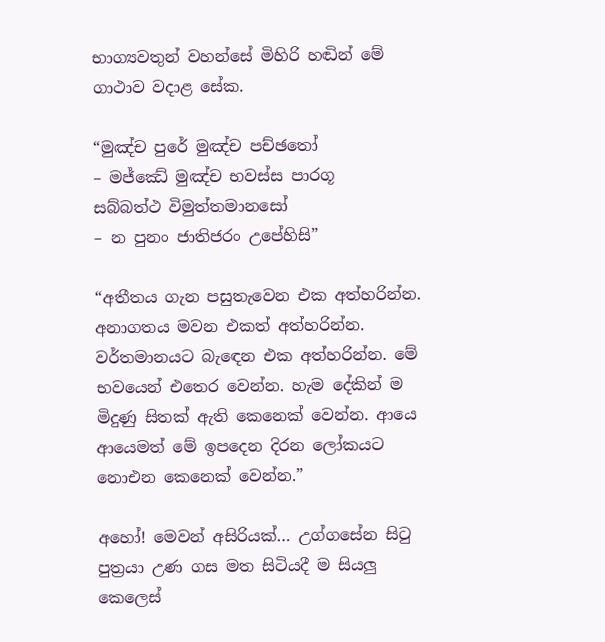භාග්‍යවතුන් වහන්සේ මිහිරි හඬින් මේ ගාථාව වදාළ සේක.

“මුඤ්ච පුරේ මුඤ්ච පච්ඡතෝ
– මජ්ඣේ මුඤ්ච භවස්ස පාරගූ
සබ්බත්ථ විමුත්තමානසෝ
– න පුනං ජාතිජරං උපේහිසි”

“අතීතය ගැන පසුතැවෙන එක අත්හරින්න. අනාගතය මවන එකත් අත්හරින්න. වර්තමානයට බැඳෙන එක අත්හරින්න. මේ භවයෙන් එතෙර වෙන්න. හැම දේකින් ම මිදුණු සිතක් ඇති කෙනෙක් වෙන්න. ආයෙ ආයෙමත් මේ ඉපදෙන දිරන ලෝකයට නොඑන කෙනෙක් වෙන්න.”

අහෝ! මෙවන් අසිරියක්… උග්ගසේන සිටු පුත්‍රයා උණ ගස මත සිටියදී ම සියලු කෙලෙස්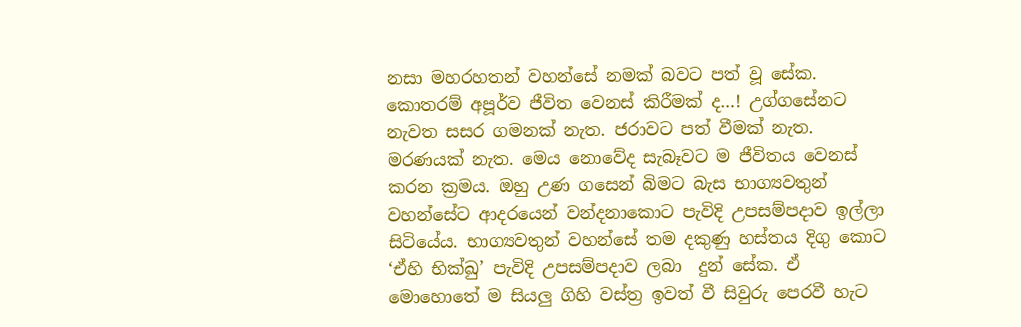නසා මහරහතන් වහන්සේ නමක් බවට පත් වූ සේක. කොතරම් අපූර්ව ජීවිත වෙනස් කිරීමක් ද…! උග්ගසේනට නැවත සසර ගමනක් නැත. ජරාවට පත් වීමක් නැත. මරණයක් නැත. මෙය නොවේද සැබෑවට ම ජීවිතය වෙනස් කරන ක්‍රමය. ඔහු උණ ගසෙන් බිමට බැස භාග්‍යවතුන් වහන්සේට ආදරයෙන් වන්දනාකොට පැවිදි උපසම්පදාව ඉල්ලා සිටියේය. භාග්‍යවතුන් වහන්සේ තම දකුණු හස්තය දිගු කොට ‘ඒහි භික්ඛු’ පැවිදි උපසම්පදාව ලබා  දුන් සේක. ඒ මොහොතේ ම සියලු ගිහි වස්ත්‍ර ඉවත් වී සිවුරු පෙරවී හැට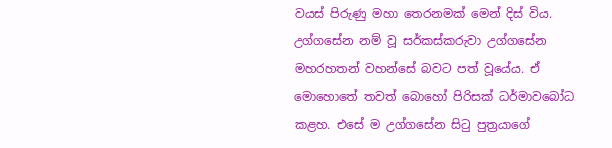වයස් පිරුණු මහා තෙරනමක් මෙන් දිස් විය. උග්ගසේන නම් වූ සර්කස්කරුවා උග්ගසේන මහරහතන් වහන්සේ බවට පත් වූයේය. ඒ මොහොතේ තවත් බොහෝ පිරිසක් ධර්මාවබෝධ කළහ. එසේ ම උග්ගසේන සිටු පුත්‍රයාගේ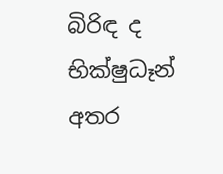බිරිඳ ද භික්ෂුධෑන් අතර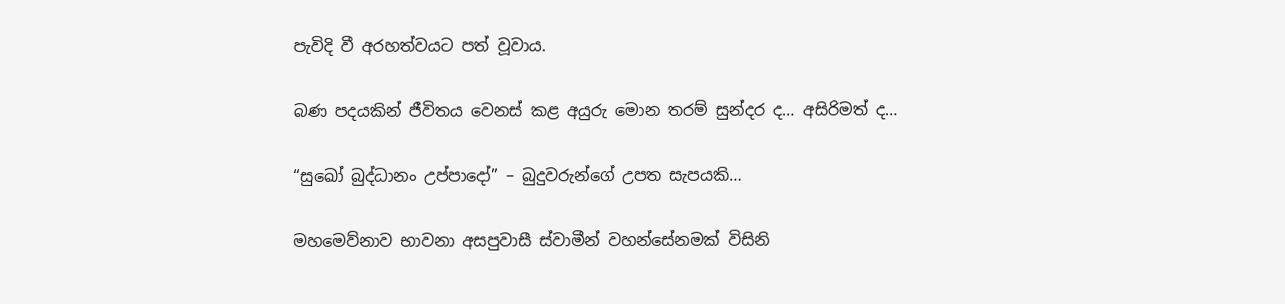පැවිදි වී අරහත්වයට පත් වූවාය.

බණ පදයකින් ජීවිතය වෙනස් කළ අයුරු මොන තරම් සුන්දර ද… අසිරිමත් ද…

“සුඛෝ බුද්ධානං උප්පාදෝ” – බුදුවරුන්ගේ උපත සැපයකි…

මහමෙව්නාව භාවනා අසපුවාසී ස්වාමීන් වහන්සේනමක් විසිනි